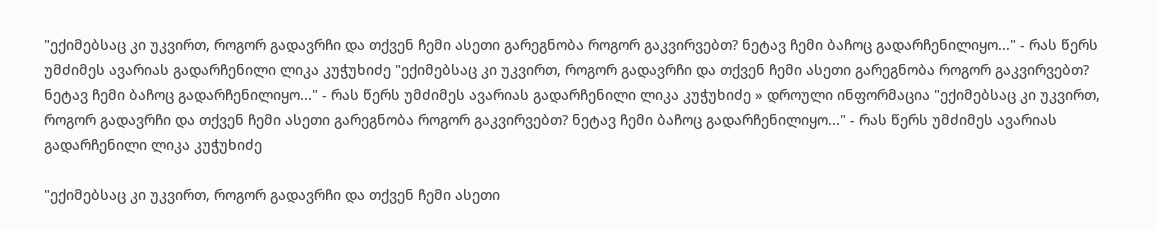"ექიმებსაც კი უკვირთ, როგორ გადავრჩი და თქვენ ჩემი ასეთი გარეგნობა როგორ გაკვირვებთ? ნეტავ ჩემი ბაჩოც გადარჩენილიყო..." - რას წერს უმძიმეს ავარიას გადარჩენილი ლიკა კუჭუხიძე "ექიმებსაც კი უკვირთ, როგორ გადავრჩი და თქვენ ჩემი ასეთი გარეგნობა როგორ გაკვირვებთ? ნეტავ ჩემი ბაჩოც გადარჩენილიყო..." - რას წერს უმძიმეს ავარიას გადარჩენილი ლიკა კუჭუხიძე » დროული ინფორმაცია "ექიმებსაც კი უკვირთ, როგორ გადავრჩი და თქვენ ჩემი ასეთი გარეგნობა როგორ გაკვირვებთ? ნეტავ ჩემი ბაჩოც გადარჩენილიყო..." - რას წერს უმძიმეს ავარიას გადარჩენილი ლიკა კუჭუხიძე

"ექიმებსაც კი უკვირთ, როგორ გადავრჩი და თქვენ ჩემი ასეთი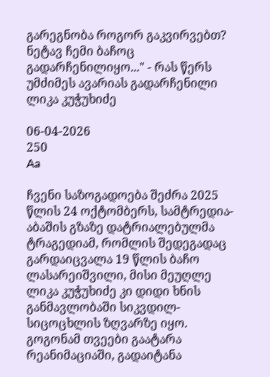გარეგნობა როგორ გაკვირვებთ? ნეტავ ჩემი ბაჩოც გადარჩენილიყო..." - რას წერს უმძიმეს ავარიას გადარჩენილი ლიკა კუჭუხიძე

06-04-2026
250
Aa

ჩვენი საზოგადოება შეძრა 2025 წლის 24 ოქტომბერს, სამტრედია-აბაშის გზაზე დატრიალებულმა ტრაგედიამ, რომლის შედეგადაც გარდაიცვალა 19 წლის ბაჩო ლასარეიშვილი, მისი მეუღლე ლიკა კუჭუხიძე კი დიდი ხნის განმავლობაში სიკვდილ-სიცოცხლის ზღვარზე იყო. გოგონამ თვეები გაატარა რეანიმაციაში, გადაიტანა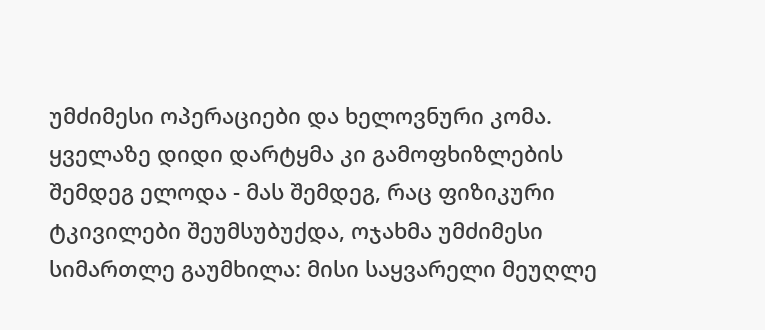უმძიმესი ოპერაციები და ხელოვნური კომა. ყველაზე დიდი დარტყმა კი გამოფხიზლების შემდეგ ელოდა - მას შემდეგ, რაც ფიზიკური ტკივილები შეუმსუბუქდა, ოჯახმა უმძიმესი სიმართლე გაუმხილა: მისი საყვარელი მეუღლე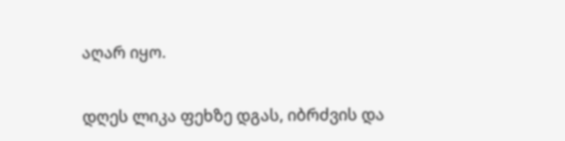აღარ იყო.


დღეს ლიკა ფეხზე დგას, იბრძვის და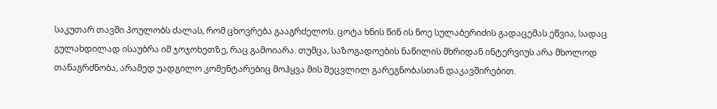საკუთარ თავში პოულობს ძალას, რომ ცხოვრება გააგრძელოს. ცოტა ხნის წინ ის ნოე სულაბერიძის გადაცემას ეწვია, სადაც გულახდილად ისაუბრა იმ ჯოჯოხეთზე, რაც გამოიარა. თუმცა, საზოგადოების ნაწილის მხრიდან ინტერვიუს არა მხოლოდ თანაგრძნობა, არამედ უადგილო კომენტარებიც მოჰყვა მის შეცვლილ გარეგნობასთან დაკავშირებით.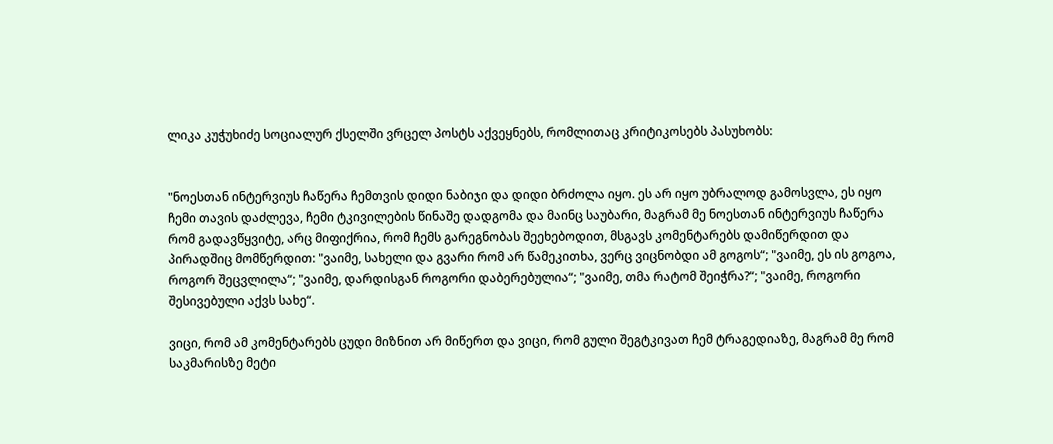ლიკა კუჭუხიძე სოციალურ ქსელში ვრცელ პოსტს აქვეყნებს, რომლითაც კრიტიკოსებს პასუხობს:


"ნოესთან ინტერვიუს ჩაწერა ჩემთვის დიდი ნაბიჯი და დიდი ბრძოლა იყო. ეს არ იყო უბრალოდ გამოსვლა, ეს იყო ჩემი თავის დაძლევა, ჩემი ტკივილების წინაშე დადგომა და მაინც საუბარი, მაგრამ მე ნოესთან ინტერვიუს ჩაწერა რომ გადავწყვიტე, არც მიფიქრია, რომ ჩემს გარეგნობას შეეხებოდით, მსგავს კომენტარებს დამიწერდით და პირადშიც მომწერდით: "ვაიმე, სახელი და გვარი რომ არ წამეკითხა, ვერც ვიცნობდი ამ გოგოს“; "ვაიმე, ეს ის გოგოა, როგორ შეცვლილა“; "ვაიმე, დარდისგან როგორი დაბერებულია“; "ვაიმე, თმა რატომ შეიჭრა?“; "ვაიმე, როგორი შესივებული აქვს სახე“.

ვიცი, რომ ამ კომენტარებს ცუდი მიზნით არ მიწერთ და ვიცი, რომ გული შეგტკივათ ჩემ ტრაგედიაზე, მაგრამ მე რომ საკმარისზე მეტი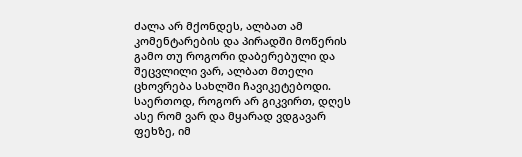ძალა არ მქონდეს, ალბათ ამ კომენტარების და პირადში მოწერის გამო თუ როგორი დაბერებული და შეცვლილი ვარ, ალბათ მთელი ცხოვრება სახლში ჩავიკეტებოდი. საერთოდ, როგორ არ გიკვირთ, დღეს ასე რომ ვარ და მყარად ვდგავარ ფეხზე, იმ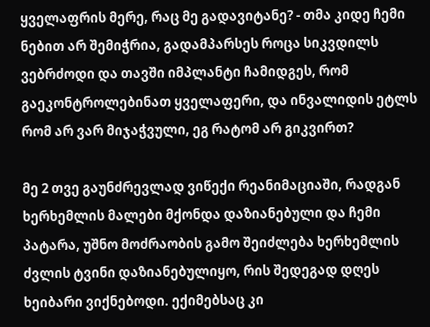ყველაფრის მერე, რაც მე გადავიტანე? - თმა კიდე ჩემი ნებით არ შემიჭრია, გადამპარსეს როცა სიკვდილს ვებრძოდი და თავში იმპლანტი ჩამიდგეს, რომ გაეკონტროლებინათ ყველაფერი, და ინვალიდის ეტლს რომ არ ვარ მიჯაჭვული, ეგ რატომ არ გიკვირთ?

მე 2 თვე გაუნძრევლად ვიწექი რეანიმაციაში, რადგან ხერხემლის მალები მქონდა დაზიანებული და ჩემი პატარა, უშნო მოძრაობის გამო შეიძლება ხერხემლის ძვლის ტვინი დაზიანებულიყო, რის შედეგად დღეს ხეიბარი ვიქნებოდი. ექიმებსაც კი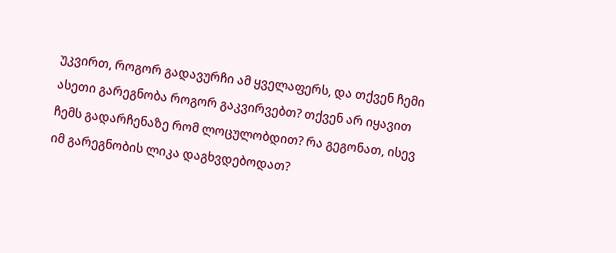უკვირთ, როგორ გადავურჩი ამ ყველაფერს, და თქვენ ჩემი ასეთი გარეგნობა როგორ გაკვირვებთ? თქვენ არ იყავით ჩემს გადარჩენაზე რომ ლოცულობდით? რა გეგონათ, ისევ იმ გარეგნობის ლიკა დაგხვდებოდათ?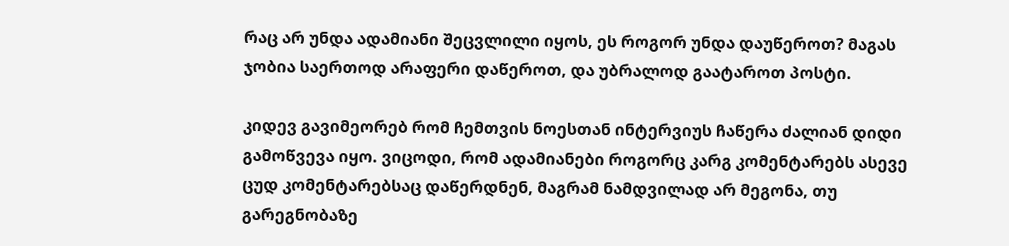რაც არ უნდა ადამიანი შეცვლილი იყოს, ეს როგორ უნდა დაუწეროთ? მაგას ჯობია საერთოდ არაფერი დაწეროთ, და უბრალოდ გაატაროთ პოსტი.

კიდევ გავიმეორებ რომ ჩემთვის ნოესთან ინტერვიუს ჩაწერა ძალიან დიდი გამოწვევა იყო. ვიცოდი, რომ ადამიანები როგორც კარგ კომენტარებს ასევე ცუდ კომენტარებსაც დაწერდნენ, მაგრამ ნამდვილად არ მეგონა, თუ გარეგნობაზე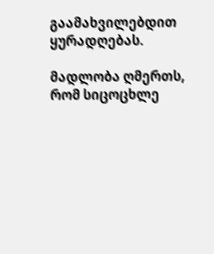გაამახვილებდით ყურადღებას.

მადლობა ღმერთს, რომ სიცოცხლე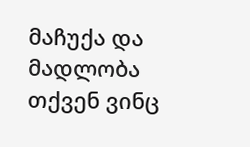მაჩუქა და მადლობა თქვენ ვინც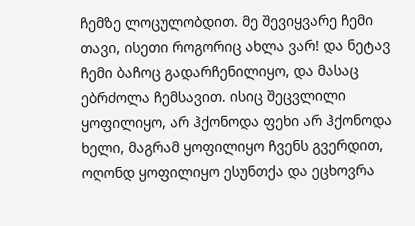ჩემზე ლოცულობდით. მე შევიყვარე ჩემი თავი, ისეთი როგორიც ახლა ვარ! და ნეტავ ჩემი ბაჩოც გადარჩენილიყო, და მასაც ებრძოლა ჩემსავით. ისიც შეცვლილი ყოფილიყო, არ ჰქონოდა ფეხი არ ჰქონოდა ხელი, მაგრამ ყოფილიყო ჩვენს გვერდით, ოღონდ ყოფილიყო ესუნთქა და ეცხოვრა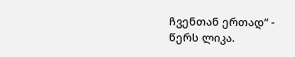ჩვენთან ერთად“ - წერს ლიკა.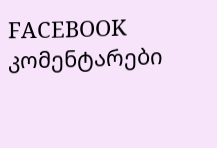FACEBOOK კომენტარები